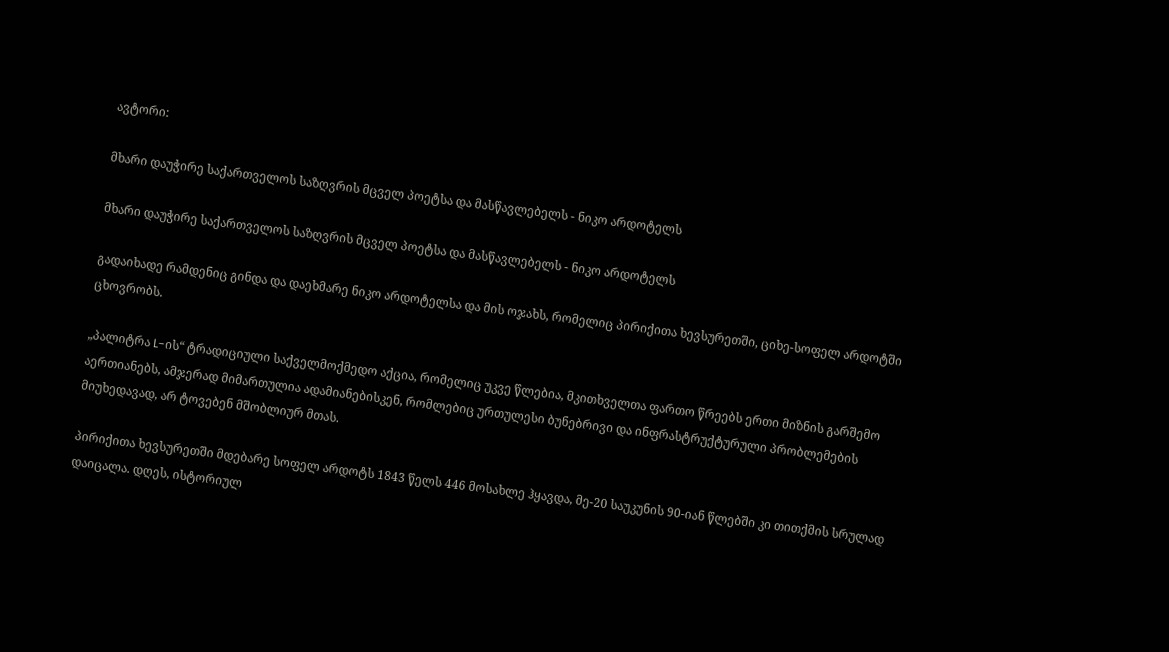ავტორი:

მხარი დაუჭირე საქართველოს საზღვრის მცველ პოეტსა და მასწავლებელს - ნიკო არდოტელს

მხარი დაუჭირე საქართველოს საზღვრის მცველ პოეტსა და მასწავლებელს - ნიკო არდოტელს

გადაიხადე რამდენიც გინდა და დაეხმარე ნიკო არდოტელსა და მის ოჯახს, რომელიც პირიქითა ხევსურეთში, ციხე-სოფელ არდოტში ცხოვრობს.

„პალიტრა L-ის“ ტრადიციული საქველმოქმედო აქცია, რომელიც უკვე წლებია, მკითხველთა ფართო წრეებს ერთი მიზნის გარშემო აერთიანებს, ამჯერად მიმართულია ადამიანებისკენ, რომლებიც ურთულესი ბუნებრივი და ინფრასტრუქტურული პრობლემების მიუხედავად, არ ტოვებენ მშობლიურ მთას.

პირიქითა ხევსურეთში მდებარე სოფელ არდოტს 1843 წელს 446 მოსახლე ჰყავდა, მე-20 საუკუნის 90-იან წლებში კი თითქმის სრულად დაიცალა. დღეს, ისტორიულ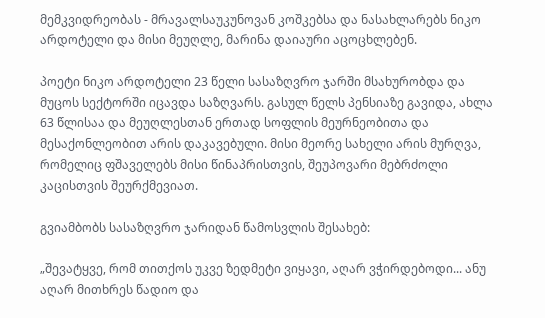მემკვიდრეობას - მრავალსაუკუნოვან კოშკებსა და ნასახლარებს ნიკო არდოტელი და მისი მეუღლე, მარინა დაიაური აცოცხლებენ.

პოეტი ნიკო არდოტელი 23 წელი სასაზღვრო ჯარში მსახურობდა და მუცოს სექტორში იცავდა საზღვარს. გასულ წელს პენსიაზე გავიდა, ახლა 63 წლისაა და მეუღლესთან ერთად სოფლის მეურნეობითა და მესაქონლეობით არის დაკავებული. მისი მეორე სახელი არის მურღვა, რომელიც ფშაველებს მისი წინაპრისთვის, შეუპოვარი მებრძოლი კაცისთვის შეურქმევიათ.

გვიამბობს სასაზღვრო ჯარიდან წამოსვლის შესახებ:

„შევატყვე, რომ თითქოს უკვე ზედმეტი ვიყავი, აღარ ვჭირდებოდი... ანუ აღარ მითხრეს წადიო და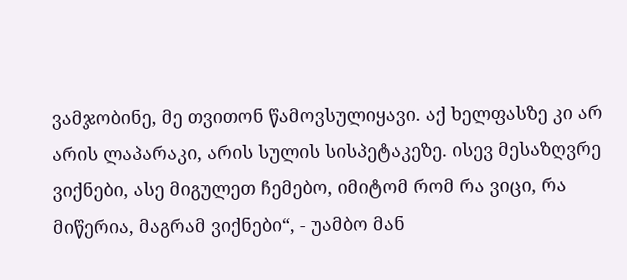ვამჯობინე, მე თვითონ წამოვსულიყავი. აქ ხელფასზე კი არ არის ლაპარაკი, არის სულის სისპეტაკეზე. ისევ მესაზღვრე ვიქნები, ასე მიგულეთ ჩემებო, იმიტომ რომ რა ვიცი, რა მიწერია, მაგრამ ვიქნები“, - უამბო მან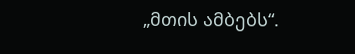„მთის ამბებს“.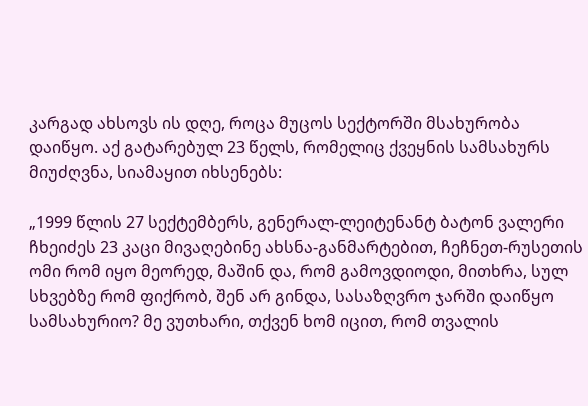კარგად ახსოვს ის დღე, როცა მუცოს სექტორში მსახურობა დაიწყო. აქ გატარებულ 23 წელს, რომელიც ქვეყნის სამსახურს მიუძღვნა, სიამაყით იხსენებს:

„1999 წლის 27 სექტემბერს, გენერალ-ლეიტენანტ ბატონ ვალერი ჩხეიძეს 23 კაცი მივაღებინე ახსნა-განმარტებით, ჩეჩნეთ-რუსეთის ომი რომ იყო მეორედ, მაშინ და, რომ გამოვდიოდი, მითხრა, სულ სხვებზე რომ ფიქრობ, შენ არ გინდა, სასაზღვრო ჯარში დაიწყო სამსახურიო? მე ვუთხარი, თქვენ ხომ იცით, რომ თვალის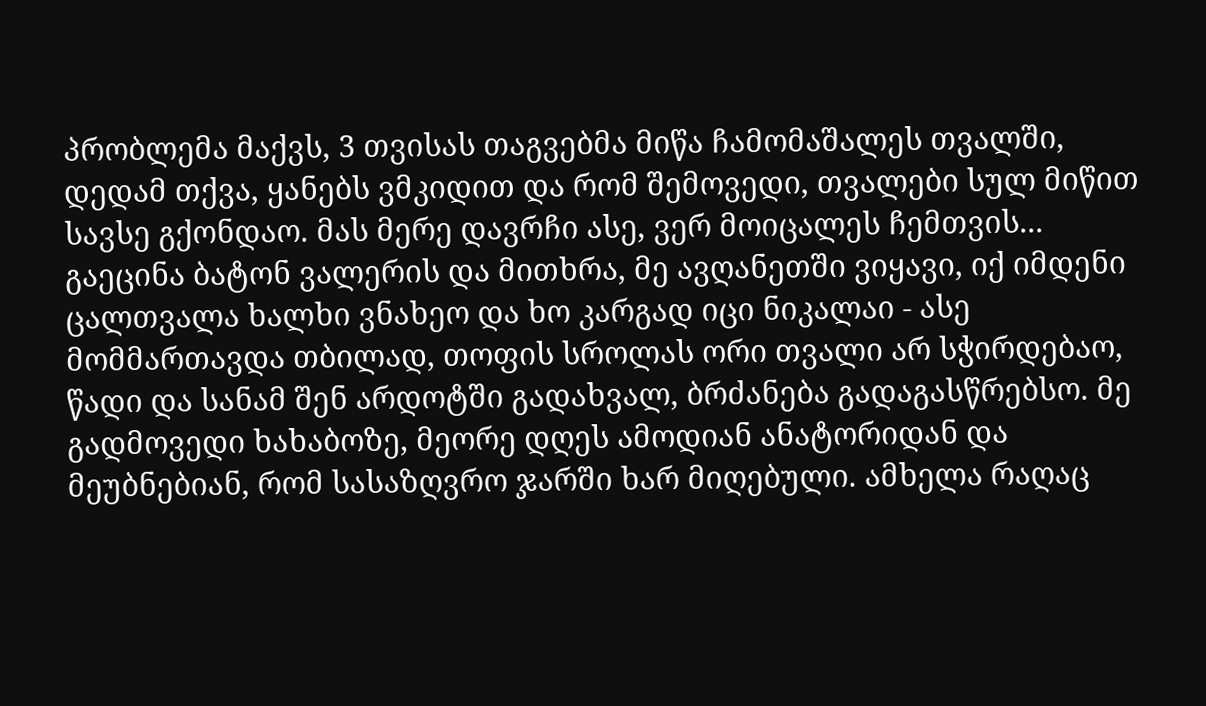პრობლემა მაქვს, 3 თვისას თაგვებმა მიწა ჩამომაშალეს თვალში, დედამ თქვა, ყანებს ვმკიდით და რომ შემოვედი, თვალები სულ მიწით სავსე გქონდაო. მას მერე დავრჩი ასე, ვერ მოიცალეს ჩემთვის... გაეცინა ბატონ ვალერის და მითხრა, მე ავღანეთში ვიყავი, იქ იმდენი ცალთვალა ხალხი ვნახეო და ხო კარგად იცი ნიკალაი - ასე მომმართავდა თბილად, თოფის სროლას ორი თვალი არ სჭირდებაო, წადი და სანამ შენ არდოტში გადახვალ, ბრძანება გადაგასწრებსო. მე გადმოვედი ხახაბოზე, მეორე დღეს ამოდიან ანატორიდან და მეუბნებიან, რომ სასაზღვრო ჯარში ხარ მიღებული. ამხელა რაღაც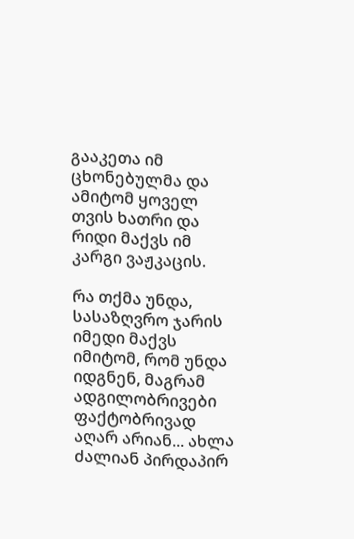გააკეთა იმ ცხონებულმა და ამიტომ ყოველ თვის ხათრი და რიდი მაქვს იმ კარგი ვაჟკაცის.

რა თქმა უნდა, სასაზღვრო ჯარის იმედი მაქვს იმიტომ, რომ უნდა იდგნენ, მაგრამ ადგილობრივები ფაქტობრივად აღარ არიან... ახლა ძალიან პირდაპირ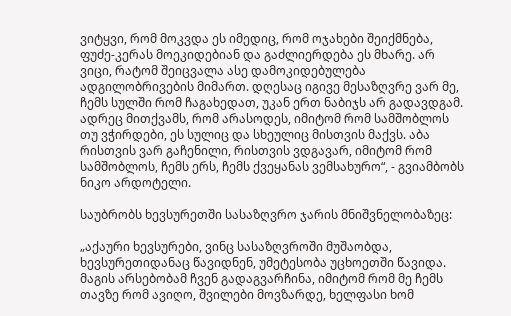ვიტყვი, რომ მოკვდა ეს იმედიც, რომ ოჯახები შეიქმნება, ფუძე-კერას მოეკიდებიან და გაძლიერდება ეს მხარე. არ ვიცი, რატომ შეიცვალა ასე დამოკიდებულება ადგილობრივების მიმართ. დღესაც იგივე მესაზღვრე ვარ მე, ჩემს სულში რომ ჩაგახედათ, უკან ერთ ნაბიჯს არ გადავდგამ. ადრეც მითქვამს, რომ არასოდეს, იმიტომ რომ სამშობლოს თუ ვჭირდები, ეს სულიც და სხეულიც მისთვის მაქვს. აბა რისთვის ვარ გაჩენილი, რისთვის ვდგავარ, იმიტომ რომ სამშობლოს, ჩემს ერს, ჩემს ქვეყანას ვემსახურო“, - გვიამბობს ნიკო არდოტელი.

საუბრობს ხევსურეთში სასაზღვრო ჯარის მნიშვნელობაზეც:

„აქაური ხევსურები, ვინც სასაზღვროში მუშაობდა, ხევსურეთიდანაც წავიდნენ, უმეტესობა უცხოეთში წავიდა. მაგის არსებობამ ჩვენ გადაგვარჩინა, იმიტომ რომ მე ჩემს თავზე რომ ავიღო, შვილები მოვზარდე, ხელფასი ხომ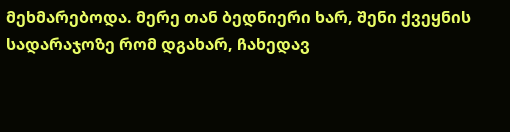მეხმარებოდა. მერე თან ბედნიერი ხარ, შენი ქვეყნის სადარაჯოზე რომ დგახარ, ჩახედავ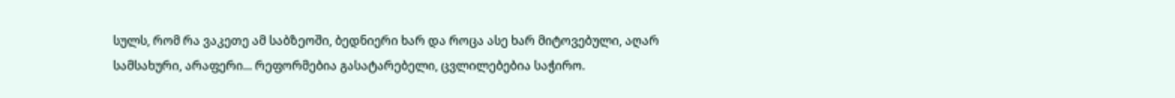სულს, რომ რა ვაკეთე ამ საბზეოში, ბედნიერი ხარ და როცა ასე ხარ მიტოვებული, აღარ სამსახური, არაფერი... რეფორმებია გასატარებელი, ცვლილებებია საჭირო.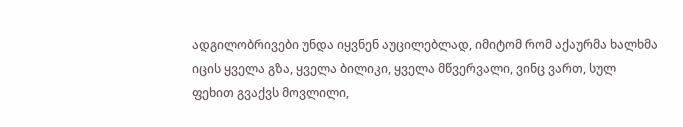ადგილობრივები უნდა იყვნენ აუცილებლად, იმიტომ რომ აქაურმა ხალხმა იცის ყველა გზა, ყველა ბილიკი, ყველა მწვერვალი, ვინც ვართ, სულ ფეხით გვაქვს მოვლილი,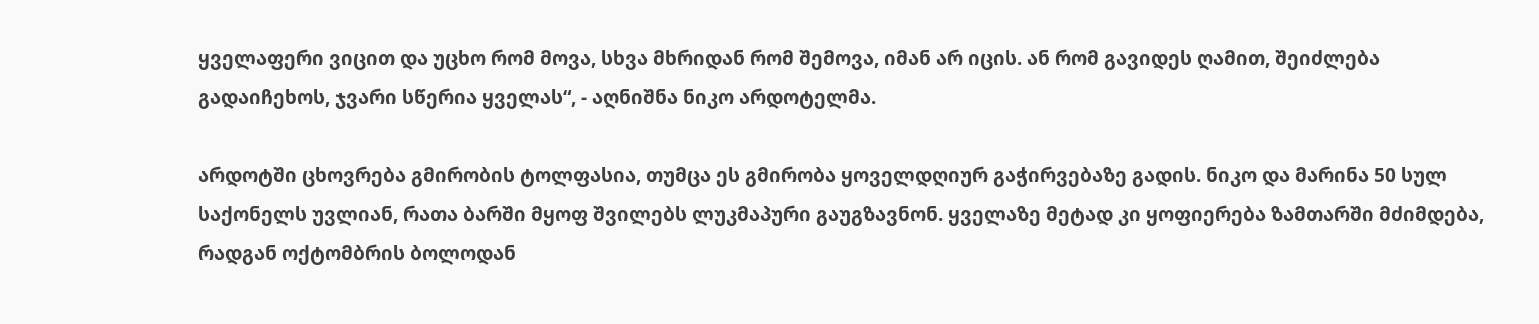ყველაფერი ვიცით და უცხო რომ მოვა, სხვა მხრიდან რომ შემოვა, იმან არ იცის. ან რომ გავიდეს ღამით, შეიძლება გადაიჩეხოს, ჯვარი სწერია ყველას“, - აღნიშნა ნიკო არდოტელმა.

არდოტში ცხოვრება გმირობის ტოლფასია, თუმცა ეს გმირობა ყოველდღიურ გაჭირვებაზე გადის. ნიკო და მარინა 50 სულ საქონელს უვლიან, რათა ბარში მყოფ შვილებს ლუკმაპური გაუგზავნონ. ყველაზე მეტად კი ყოფიერება ზამთარში მძიმდება, რადგან ოქტომბრის ბოლოდან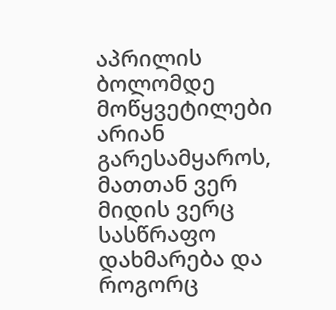აპრილის ბოლომდე მოწყვეტილები არიან გარესამყაროს, მათთან ვერ მიდის ვერც სასწრაფო დახმარება და როგორც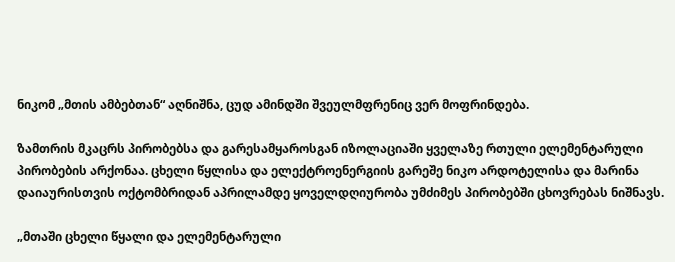ნიკომ „მთის ამბებთან“ აღნიშნა, ცუდ ამინდში შვეულმფრენიც ვერ მოფრინდება.

ზამთრის მკაცრს პირობებსა და გარესამყაროსგან იზოლაციაში ყველაზე რთული ელემენტარული პირობების არქონაა. ცხელი წყლისა და ელექტროენერგიის გარეშე ნიკო არდოტელისა და მარინა დაიაურისთვის ოქტომბრიდან აპრილამდე ყოველდღიურობა უმძიმეს პირობებში ცხოვრებას ნიშნავს.

„მთაში ცხელი წყალი და ელემენტარული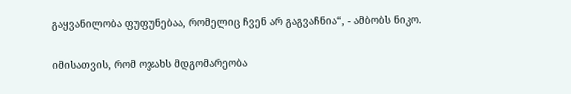გაყვანილობა ფუფუნებაა, რომელიც ჩვენ არ გაგვაჩნია“, - ამბობს ნიკო.

იმისათვის, რომ ოჯახს მდგომარეობა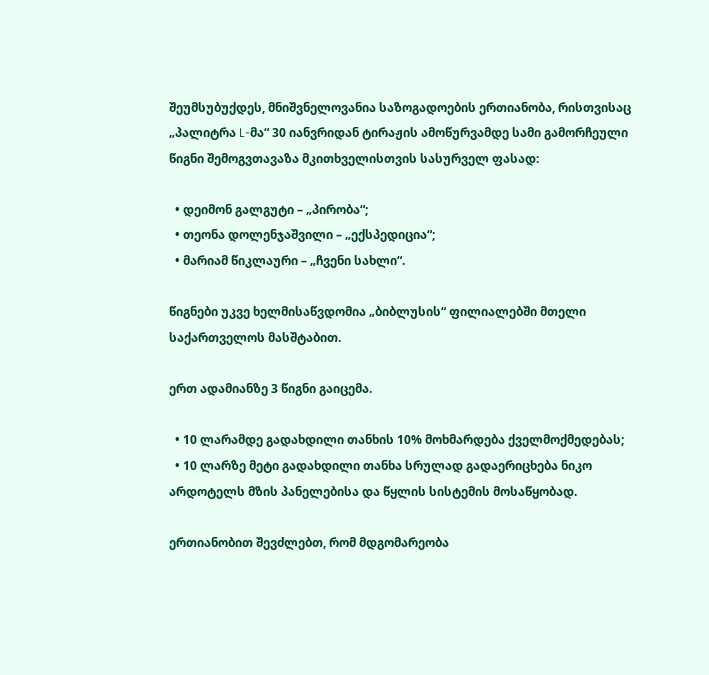შეუმსუბუქდეს, მნიშვნელოვანია საზოგადოების ერთიანობა, რისთვისაც „პალიტრა L-მა“ 30 იანვრიდან ტირაჟის ამოწურვამდე სამი გამორჩეული წიგნი შემოგვთავაზა მკითხველისთვის სასურველ ფასად:

  • დეიმონ გალგუტი – „პირობა“;
  • თეონა დოლენჯაშვილი – „ექსპედიცია“;
  • მარიამ წიკლაური – „ჩვენი სახლი“.

წიგნები უკვე ხელმისაწვდომია „ბიბლუსის“ ფილიალებში მთელი საქართველოს მასშტაბით.

ერთ ადამიანზე 3 წიგნი გაიცემა.

  • 10 ლარამდე გადახდილი თანხის 10% მოხმარდება ქველმოქმედებას;
  • 10 ლარზე მეტი გადახდილი თანხა სრულად გადაერიცხება ნიკო არდოტელს მზის პანელებისა და წყლის სისტემის მოსაწყობად.

ერთიანობით შევძლებთ, რომ მდგომარეობა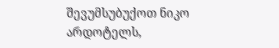შევუმსუბუქოთ ნიკო არდოტელს,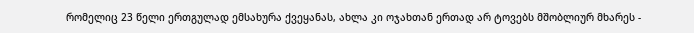რომელიც 23 წელი ერთგულად ემსახურა ქვეყანას, ახლა კი ოჯახთან ერთად არ ტოვებს მშობლიურ მხარეს -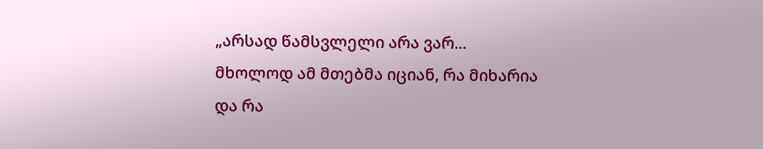„არსად წამსვლელი არა ვარ... მხოლოდ ამ მთებმა იციან, რა მიხარია და რა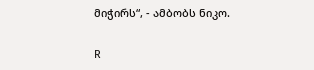მიჭირს“, - ამბობს ნიკო.

R